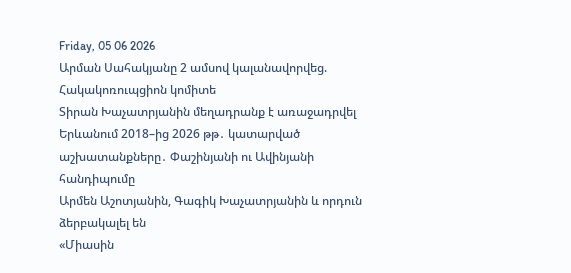Friday, 05 06 2026
Արման Սահակյանը 2 ամսով կալանավորվեց. Հակակոռուպցիոն կոմիտե
Տիրան Խաչատրյանին մեղադրանք է առաջադրվել
Երևանում 2018–ից 2026 թթ․ կատարված աշխատանքները․ Փաշինյանի ու Ավինյանի հանդիպումը
Արմեն Աշոտյանին, Գագիկ Խաչատրյանին և որդուն ձերբակալել են
«Միասին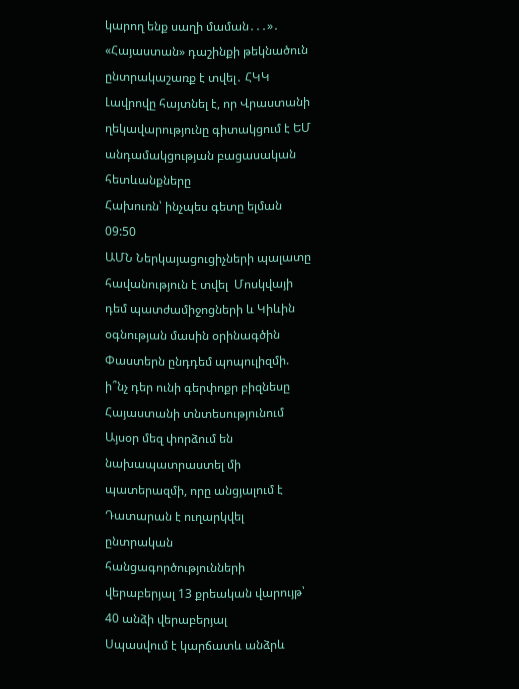կարող ենք սաղի մաման․․․»․ «Հայաստան» դաշինքի թեկնածուն ընտրակաշառք է տվել․ ՀԿԿ
Լավրովը հայտնել է, որ Վրաստանի ղեկավարությունը գիտակցում է ԵՄ անդամակցության բացասական հետևանքները
Հախուռն՝ ինչպես գետը ելման
09:50
ԱՄՆ Ներկայացուցիչների պալատը հավանություն է տվել  Մոսկվայի դեմ պատժամիջոցների և Կիևին օգնության մասին օրինագծին
Փաստերն ընդդեմ պոպուլիզմի. ի՞նչ դեր ունի գերփոքր բիզնեսը Հայաստանի տնտեսությունում
Այսօր մեզ փորձում են նախապատրաստել մի պատերազմի, որը անցյալում է
Դատարան է ուղարկվել ընտրական հանցագործությունների վերաբերյալ 13 քրեական վարույթ՝ 40 անձի վերաբերյալ
Սպասվում է կարճատև անձրև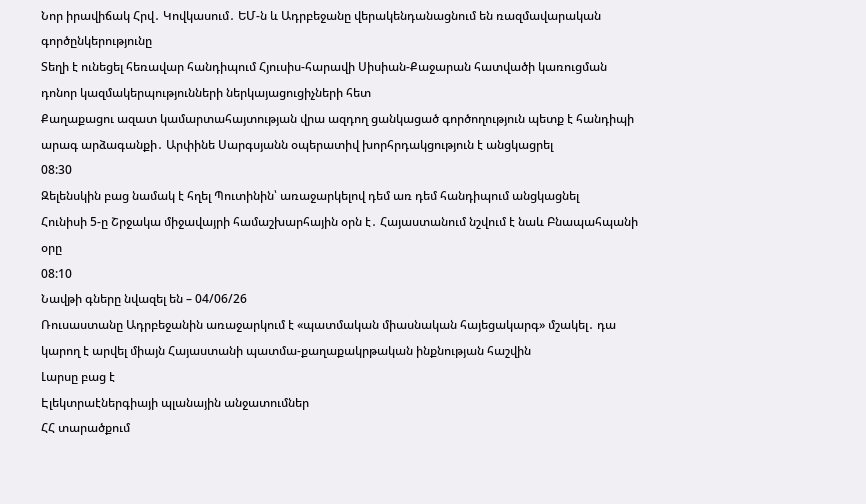Նոր իրավիճակ Հրվ․ Կովկասում․ ԵՄ-ն և Ադրբեջանը վերակենդանացնում են ռազմավարական գործընկերությունը
Տեղի է ունեցել հեռավար հանդիպում Հյուսիս-հարավի Սիսիան-Քաջարան հատվածի կառուցման դոնոր կազմակերպությունների ներկայացուցիչների հետ
Քաղաքացու ազատ կամարտահայտության վրա ազդող ցանկացած գործողություն պետք է հանդիպի արագ արձագանքի․ Արփինե Սարգսյանն օպերատիվ խորհրդակցություն է անցկացրել
08:30
Զելենսկին բաց նամակ է հղել Պուտինին՝ առաջարկելով դեմ առ դեմ հանդիպում անցկացնել
Հունիսի 5-ը Շրջակա միջավայրի համաշխարհային օրն է․ Հայաստանում նշվում է նաև Բնապահպանի օրը
08:10
Նավթի գները նվազել են – 04/06/26
Ռուսաստանը Ադրբեջանին առաջարկում է «պատմական միասնական հայեցակարգ» մշակել․ դա կարող է արվել միայն Հայաստանի պատմա-քաղաքակրթական ինքնության հաշվին
Լարսը բաց է
Էլեկտրաէներգիայի պլանային անջատումներ
ՀՀ տարածքում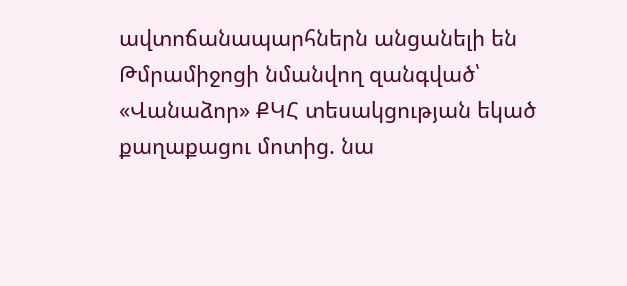ավտոճանապարհներն անցանելի են
Թմրամիջոցի նմանվող զանգված՝ «Վանաձոր» ՔԿՀ տեսակցության եկած քաղաքացու մոտից. նա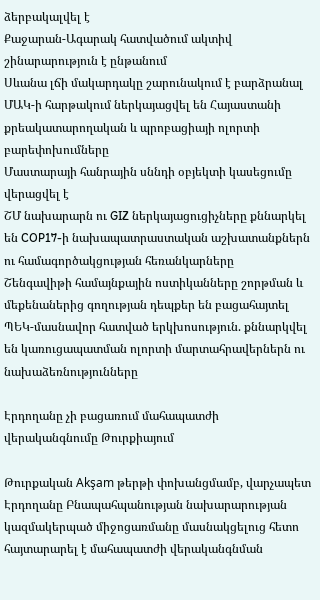ձերբակալվել է
Քաջարան-Ագարակ հատվածում ակտիվ շինարարություն է ընթանում
Սևանա լճի մակարդակը շարունակում է բարձրանալ
ՄԱԿ-ի հարթակում ներկայացվել են Հայաստանի քրեակատարողական և պրոբացիայի ոլորտի բարեփոխումները
Մաստարայի հանրային սննդի օբյեկտի կասեցումը վերացվել է
ՇՄ նախարարն ու GIZ ներկայացուցիչները քննարկել են COP17-ի նախապատրաստական աշխատանքներն ու համագործակցության հեռանկարները
Շենգավիթի համայնքային ոստիկանները շորթման և մեքենաներից գողության դեպքեր են բացահայտել
ՊԵԿ-մասնավոր հատված երկխոսություն. քննարկվել են կառուցապատման ոլորտի մարտահրավերներն ու նախաձեռնությունները

Էրդողանը չի բացառում մահապատժի վերականգնումը Թուրքիայում

Թուրքական Akşam թերթի փոխանցմամբ, վարչապետ Էրդողանը Բնապահպանության նախարարության կազմակերպած միջոցառմանը մասնակցելուց հետո հայտարարել է մահապատժի վերականգնման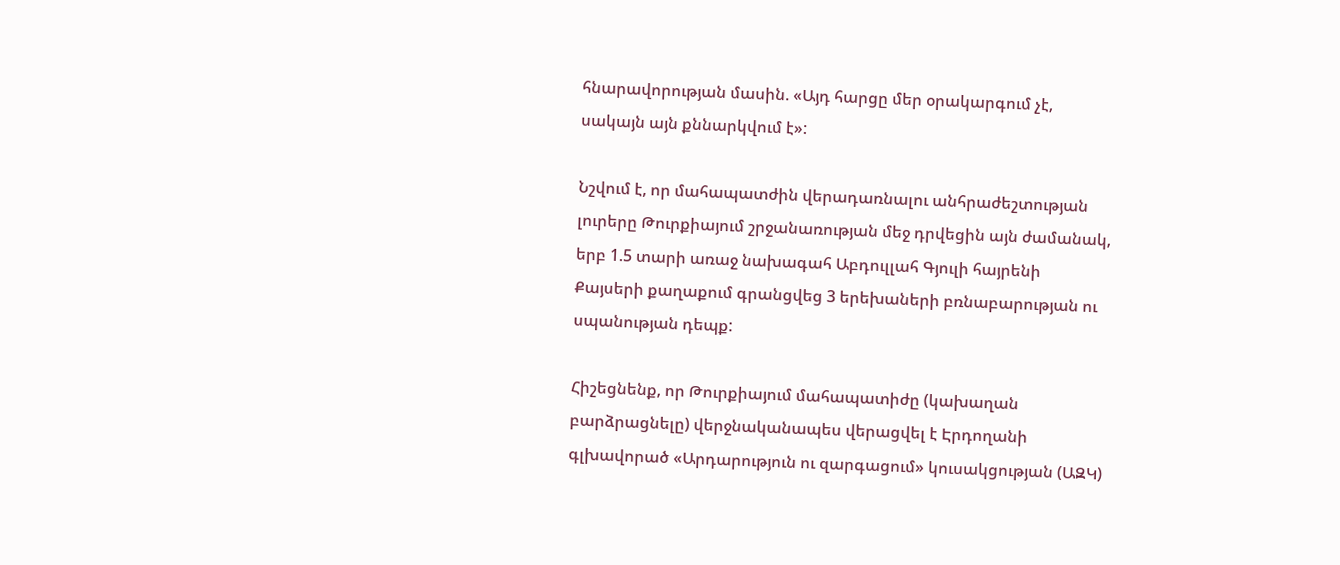հնարավորության մասին. «Այդ հարցը մեր օրակարգում չէ, սակայն այն քննարկվում է»:

Նշվում է, որ մահապատժին վերադառնալու անհրաժեշտության լուրերը Թուրքիայում շրջանառության մեջ դրվեցին այն ժամանակ, երբ 1.5 տարի առաջ նախագահ Աբդուլլահ Գյուլի հայրենի Քայսերի քաղաքում գրանցվեց 3 երեխաների բռնաբարության ու սպանության դեպք:

Հիշեցնենք, որ Թուրքիայում մահապատիժը (կախաղան բարձրացնելը) վերջնականապես վերացվել է Էրդողանի գլխավորած «Արդարություն ու զարգացում» կուսակցության (ԱԶԿ)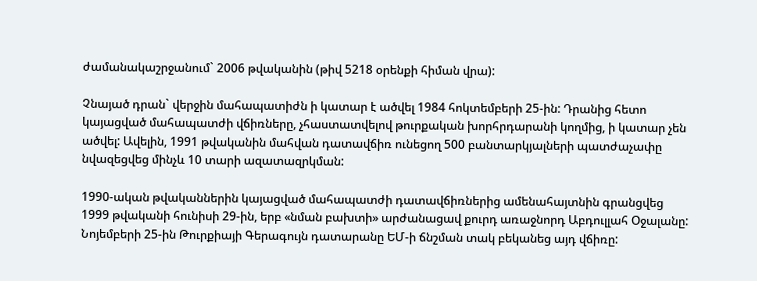ժամանակաշրջանում` 2006 թվականին (թիվ 5218 օրենքի հիման վրա):

Չնայած դրան` վերջին մահապատիժն ի կատար է ածվել 1984 հոկտեմբերի 25-ին: Դրանից հետո կայացված մահապատժի վճիռները, չհաստատվելով թուրքական խորհրդարանի կողմից, ի կատար չեն ածվել: Ավելին, 1991 թվականին մահվան դատավճիռ ունեցող 500 բանտարկյալների պատժաչափը նվազեցվեց մինչև 10 տարի ազատազրկման:

1990-ական թվականներին կայացված մահապատժի դատավճիռներից ամենահայտնին գրանցվեց 1999 թվականի հունիսի 29-ին, երբ «նման բախտի» արժանացավ քուրդ առաջնորդ Աբդուլլահ Օջալանը: Նոյեմբերի 25-ին Թուրքիայի Գերագույն դատարանը ԵՄ-ի ճնշման տակ բեկանեց այդ վճիռը: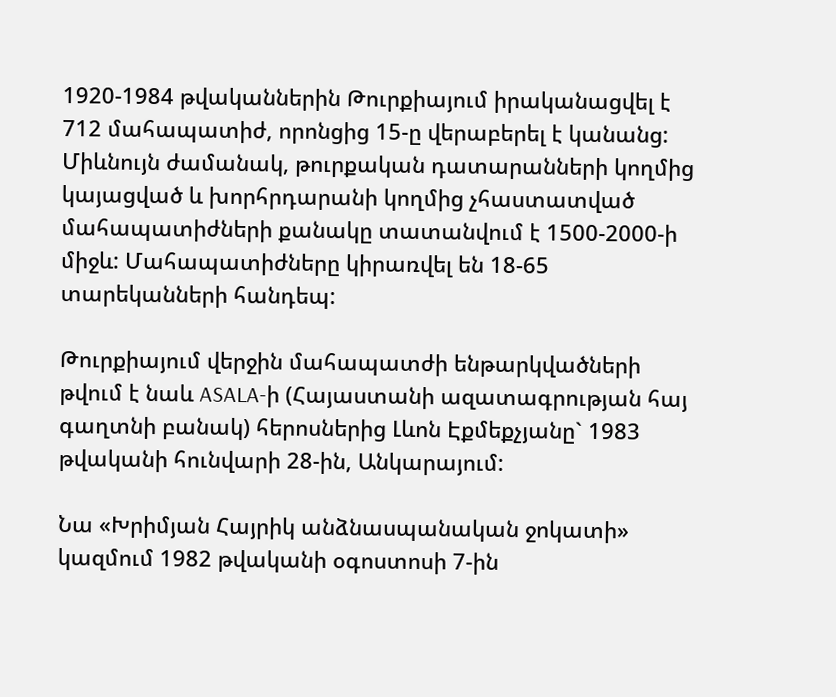1920-1984 թվականներին Թուրքիայում իրականացվել է 712 մահապատիժ, որոնցից 15-ը վերաբերել է կանանց: Միևնույն ժամանակ, թուրքական դատարանների կողմից կայացված և խորհրդարանի կողմից չհաստատված մահապատիժների քանակը տատանվում է 1500-2000-ի միջև: Մահապատիժները կիրառվել են 18-65 տարեկանների հանդեպ:

Թուրքիայում վերջին մահապատժի ենթարկվածների թվում է նաև ASALA-ի (Հայաստանի ազատագրության հայ գաղտնի բանակ) հերոսներից Լևոն Էքմեքչյանը` 1983 թվականի հունվարի 28-ին, Անկարայում:

Նա «Խրիմյան Հայրիկ անձնասպանական ջոկատի» կազմում 1982 թվականի օգոստոսի 7-ին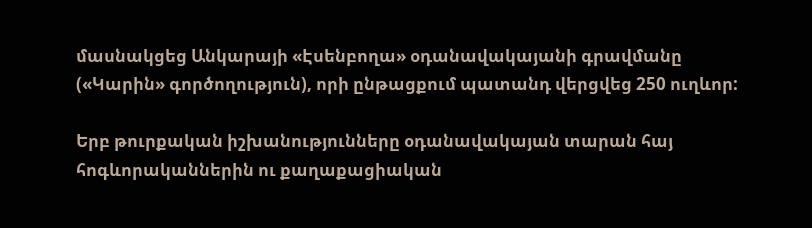մասնակցեց Անկարայի «Էսենբողա» օդանավակայանի գրավմանը («Կարին» գործողություն), որի ընթացքում պատանդ վերցվեց 250 ուղևոր:

Երբ թուրքական իշխանությունները օդանավակայան տարան հայ հոգևորականներին ու քաղաքացիական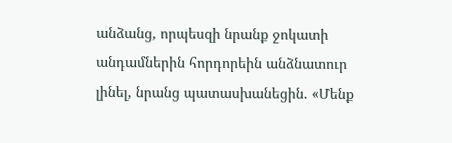անձանց, որպեսզի նրանք ջոկատի անդամներին հորդորեին անձնատուր լինել, նրանց պատասխանեցին. «Մենք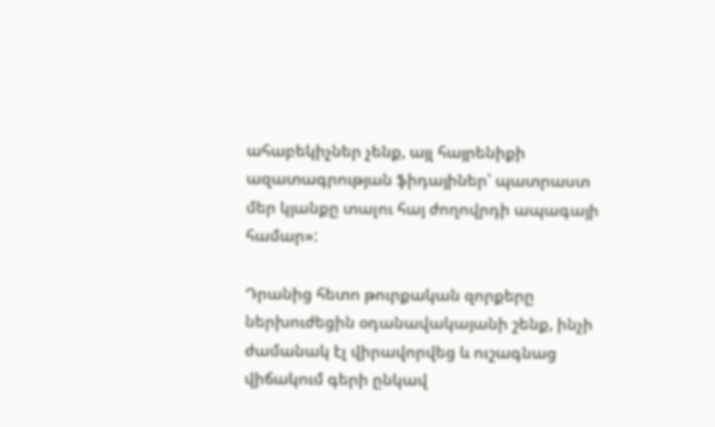ահաբեկիչներ չենք, այլ հայրենիքի ազատագրության ֆիդայիներ՝ պատրաստ մեր կյանքը տալու հայ ժողովրդի ապագայի համար»:

Դրանից հետո թուրքական զորքերը ներխուժեցին օդանավակայանի շենք, ինչի ժամանակ էլ վիրավորվեց և ուշագնաց վիճակում գերի ընկավ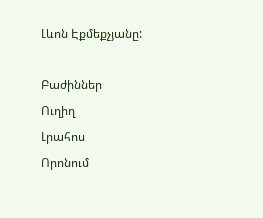Լևոն Էքմեքչյանը:

Բաժիններ
Ուղիղ
Լրահոս
Որոնում